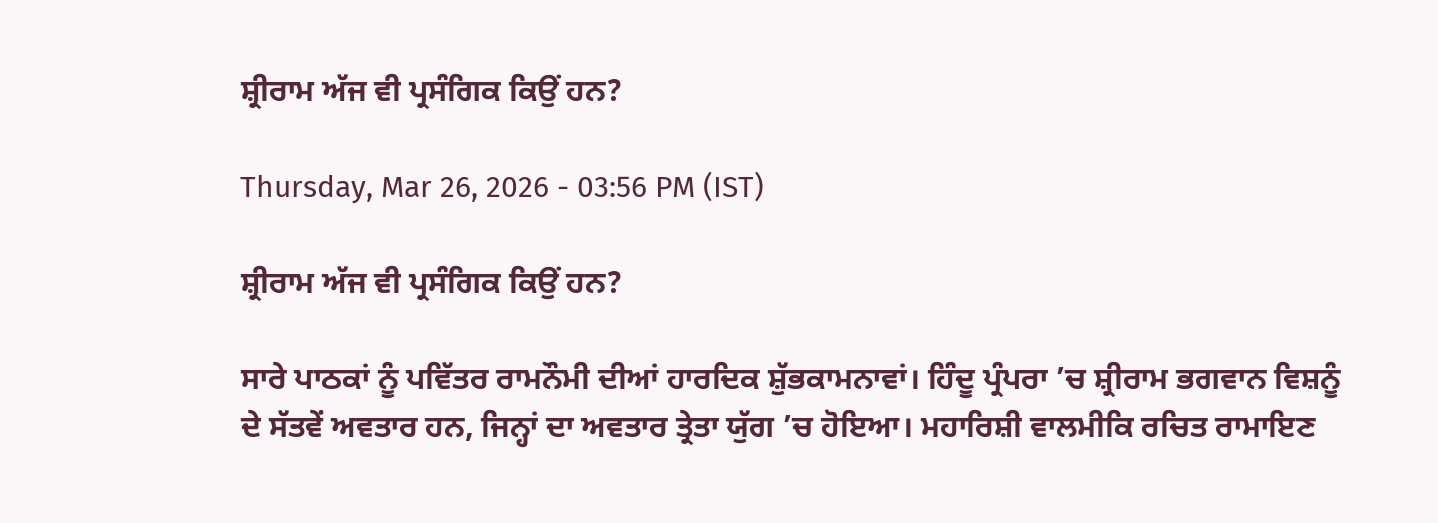ਸ਼੍ਰੀਰਾਮ ਅੱਜ ਵੀ ਪ੍ਰਸੰਗਿਕ ਕਿਉਂ ਹਨ?

Thursday, Mar 26, 2026 - 03:56 PM (IST)

ਸ਼੍ਰੀਰਾਮ ਅੱਜ ਵੀ ਪ੍ਰਸੰਗਿਕ ਕਿਉਂ ਹਨ?

ਸਾਰੇ ਪਾਠਕਾਂ ਨੂੰ ਪਵਿੱਤਰ ਰਾਮਨੌਮੀ ਦੀਆਂ ਹਾਰਦਿਕ ਸ਼ੁੱਭਕਾਮਨਾਵਾਂ। ਹਿੰਦੂ ਪ੍ਰੰਪਰਾ ’ਚ ਸ਼੍ਰੀਰਾਮ ਭਗਵਾਨ ਵਿਸ਼ਨੂੰ ਦੇ ਸੱਤਵੇਂ ਅਵਤਾਰ ਹਨ, ਜਿਨ੍ਹਾਂ ਦਾ ਅਵਤਾਰ ਤ੍ਰੇਤਾ ਯੁੱਗ ’ਚ ਹੋਇਆ। ਮਹਾਰਿਸ਼ੀ ਵਾਲਮੀਕਿ ਰਚਿਤ ਰਾਮਾਇਣ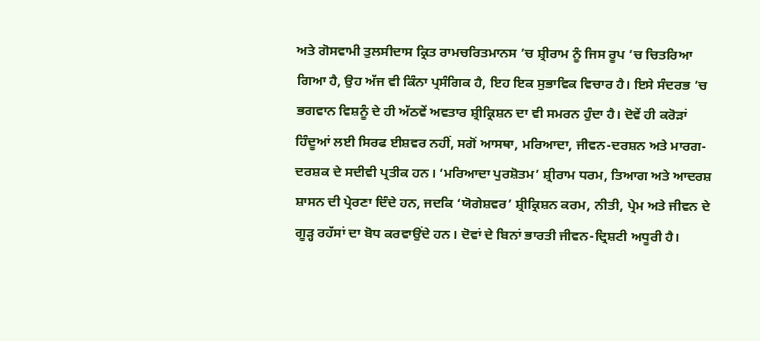ਅਤੇ ਗੋਸਵਾਮੀ ਤੁਲਸੀਦਾਸ ਕ੍ਰਿਤ ਰਾਮਚਰਿਤਮਾਨਸ ’ਚ ਸ਼੍ਰੀਰਾਮ ਨੂੰ ਜਿਸ ਰੂਪ ’ਚ ਚਿਤਰਿਆ ਗਿਆ ਹੈ, ਉਹ ਅੱਜ ਵੀ ਕਿੰਨਾ ਪ੍ਰਸੰਗਿਕ ਹੈ, ਇਹ ਇਕ ਸੁਭਾਵਿਕ ਵਿਚਾਰ ਹੈ। ਇਸੇ ਸੰਦਰਭ ’ਚ ਭਗਵਾਨ ਵਿਸ਼ਨੂੰ ਦੇ ਹੀ ਅੱਠਵੇਂ ਅਵਤਾਰ ਸ਼੍ਰੀਕ੍ਰਿਸ਼ਨ ਦਾ ਵੀ ਸਮਰਨ ਹੁੰਦਾ ਹੈ। ਦੋਵੇਂ ਹੀ ਕਰੋੜਾਂ ਹਿੰਦੂਆਂ ਲਈ ਸਿਰਫ ਈਸ਼ਵਰ ਨਹੀਂ, ਸਗੋਂ ਆਸਥਾ, ਮਰਿਆਦਾ, ਜੀਵਨ-ਦਰਸ਼ਨ ਅਤੇ ਮਾਰਗ-ਦਰਸ਼ਕ ਦੇ ਸਦੀਵੀ ਪ੍ਰਤੀਕ ਹਨ। ‘ਮਰਿਆਦਾ ਪੁਰਸ਼ੋਤਮ’ ਸ਼੍ਰੀਰਾਮ ਧਰਮ, ਤਿਆਗ ਅਤੇ ਆਦਰਸ਼ ਸ਼ਾਸਨ ਦੀ ਪ੍ਰੇਰਣਾ ਦਿੰਦੇ ਹਨ, ਜਦਕਿ ‘ਯੋਗੇਸ਼ਵਰ’ ਸ਼੍ਰੀਕ੍ਰਿਸ਼ਨ ਕਰਮ, ਨੀਤੀ, ਪ੍ਰੇਮ ਅਤੇ ਜੀਵਨ ਦੇ ਗੂੜ੍ਹ ਰਹੱਸਾਂ ਦਾ ਬੋਧ ਕਰਵਾਉਂਦੇ ਹਨ। ਦੋਵਾਂ ਦੇ ਬਿਨਾਂ ਭਾਰਤੀ ਜੀਵਨ-ਦ੍ਰਿਸ਼ਟੀ ਅਧੂਰੀ ਹੈ।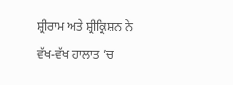ਸ਼੍ਰੀਰਾਮ ਅਤੇ ਸ਼੍ਰੀਕ੍ਰਿਸ਼ਨ ਨੇ ਵੱਖ-ਵੱਖ ਹਾਲਾਤ ’ਚ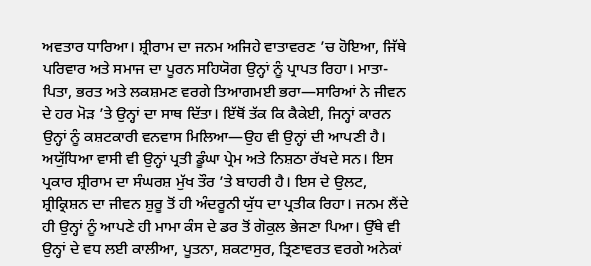ਅਵਤਾਰ ਧਾਰਿਆ। ਸ਼੍ਰੀਰਾਮ ਦਾ ਜਨਮ ਅਜਿਹੇ ਵਾਤਾਵਰਣ ’ਚ ਹੋਇਆ, ਜਿੱਥੇ ਪਰਿਵਾਰ ਅਤੇ ਸਮਾਜ ਦਾ ਪੂਰਨ ਸਹਿਯੋਗ ਉਨ੍ਹਾਂ ਨੂੰ ਪ੍ਰਾਪਤ ਰਿਹਾ। ਮਾਤਾ-ਪਿਤਾ, ਭਰਤ ਅਤੇ ਲਕਸ਼ਮਣ ਵਰਗੇ ਤਿਆਗਮਈ ਭਰਾ—ਸਾਰਿਆਂ ਨੇ ਜੀਵਨ ਦੇ ਹਰ ਮੋੜ ’ਤੇ ਉਨ੍ਹਾਂ ਦਾ ਸਾਥ ਦਿੱਤਾ। ਇੱਥੋਂ ਤੱਕ ਕਿ ਕੈਕੇਈ, ਜਿਨ੍ਹਾਂ ਕਾਰਨ ਉਨ੍ਹਾਂ ਨੂੰ ਕਸ਼ਟਕਾਰੀ ਵਨਵਾਸ ਮਿਲਿਆ—ਉਹ ਵੀ ਉਨ੍ਹਾਂ ਦੀ ਆਪਣੀ ਹੈ। ਅਯੁੱਧਿਆ ਵਾਸੀ ਵੀ ਉਨ੍ਹਾਂ ਪ੍ਰਤੀ ਡੂੰਘਾ ਪ੍ਰੇਮ ਅਤੇ ਨਿਸ਼ਠਾ ਰੱਖਦੇ ਸਨ। ਇਸ ਪ੍ਰਕਾਰ ਸ਼੍ਰੀਰਾਮ ਦਾ ਸੰਘਰਸ਼ ਮੁੱਖ ਤੌਰ ’ਤੇ ਬਾਹਰੀ ਹੈ। ਇਸ ਦੇ ਉਲਟ, ਸ਼੍ਰੀਕ੍ਰਿਸ਼ਨ ਦਾ ਜੀਵਨ ਸ਼ੁਰੂ ਤੋਂ ਹੀ ਅੰਦਰੂਨੀ ਯੁੱਧ ਦਾ ਪ੍ਰਤੀਕ ਰਿਹਾ। ਜਨਮ ਲੈਂਦੇ ਹੀ ਉਨ੍ਹਾਂ ਨੂੰ ਆਪਣੇ ਹੀ ਮਾਮਾ ਕੰਸ ਦੇ ਡਰ ਤੋਂ ਗੋਕੁਲ ਭੇਜਣਾ ਪਿਆ। ਉੱਥੇ ਵੀ ਉਨ੍ਹਾਂ ਦੇ ਵਧ ਲਈ ਕਾਲੀਆ, ਪੂਤਨਾ, ਸ਼ਕਟਾਸੁਰ, ਤ੍ਰਿਣਾਵਰਤ ਵਰਗੇ ਅਨੇਕਾਂ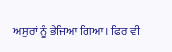ਅਸੁਰਾਂ ਨੂੰ ਭੇਜਿਆ ਗਿਆ। ਫਿਰ ਵੀ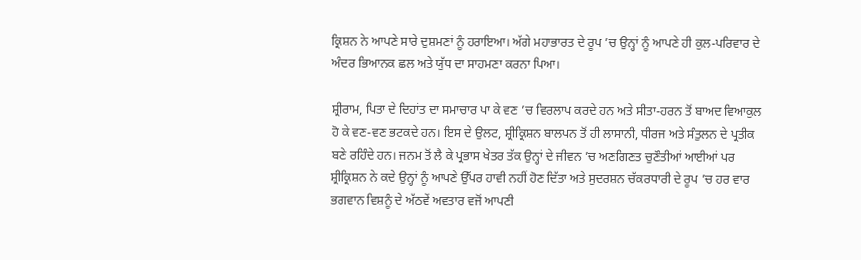ਕ੍ਰਿਸ਼ਨ ਨੇ ਆਪਣੇ ਸਾਰੇ ਦੁਸ਼ਮਣਾਂ ਨੂੰ ਹਰਾਇਆ। ਅੱਗੇ ਮਹਾਭਾਰਤ ਦੇ ਰੂਪ ’ਚ ਉਨ੍ਹਾਂ ਨੂੰ ਆਪਣੇ ਹੀ ਕੁਲ-ਪਰਿਵਾਰ ਦੇ ਅੰਦਰ ਭਿਆਨਕ ਛਲ ਅਤੇ ਯੁੱਧ ਦਾ ਸਾਹਮਣਾ ਕਰਨਾ ਪਿਆ।

ਸ਼੍ਰੀਰਾਮ, ਪਿਤਾ ਦੇ ਦਿਹਾਂਤ ਦਾ ਸਮਾਚਾਰ ਪਾ ਕੇ ਵਣ ’ਚ ਵਿਰਲਾਪ ਕਰਦੇ ਹਨ ਅਤੇ ਸੀਤਾ-ਹਰਨ ਤੋਂ ਬਾਅਦ ਵਿਆਕੁਲ ਹੋ ਕੇ ਵਣ-ਵਣ ਭਟਕਦੇ ਹਨ। ਇਸ ਦੇ ਉਲਟ, ਸ਼੍ਰੀਕ੍ਰਿਸ਼ਨ ਬਾਲਪਨ ਤੋਂ ਹੀ ਲਾਸਾਨੀ, ਧੀਰਜ ਅਤੇ ਸੰਤੁਲਨ ਦੇ ਪ੍ਰਤੀਕ ਬਣੇ ਰਹਿੰਦੇ ਹਨ। ਜਨਮ ਤੋਂ ਲੈ ਕੇ ਪ੍ਰਭਾਸ ਖੇਤਰ ਤੱਕ ਉਨ੍ਹਾਂ ਦੇ ਜੀਵਨ ’ਚ ਅਣਗਿਣਤ ਚੁਣੌਤੀਆਂ ਆਈਆਂ ਪਰ ਸ਼੍ਰੀਕ੍ਰਿਸ਼ਨ ਨੇ ਕਦੇ ਉਨ੍ਹਾਂ ਨੂੰ ਆਪਣੇ ਉੱਪਰ ਹਾਵੀ ਨਹੀਂ ਹੋਣ ਦਿੱਤਾ ਅਤੇ ਸੁਦਰਸ਼ਨ ਚੱਕਰਧਾਰੀ ਦੇ ਰੂਪ ’ਚ ਹਰ ਵਾਰ ਭਗਵਾਨ ਵਿਸ਼ਨੂੰ ਦੇ ਅੱਠਵੇਂ ਅਵਤਾਰ ਵਜੋਂ ਆਪਣੀ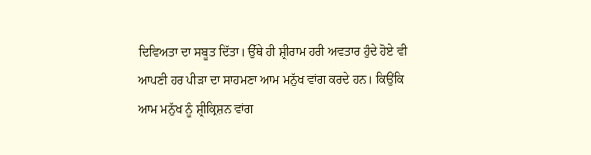ਦਿਵਿਅਤਾ ਦਾ ਸਬੂਤ ਦਿੱਤਾ। ਉੱਥੇ ਹੀ ਸ਼੍ਰੀਰਾਮ ਹਰੀ ਅਵਤਾਰ ਹੁੰਦੇ ਹੋਏ ਵੀ ਆਪਣੀ ਹਰ ਪੀੜਾ ਦਾ ਸਾਹਮਣਾ ਆਮ ਮਨੁੱਖ ਵਾਂਗ ਕਰਦੇ ਹਨ। ਕਿਉਂਕਿ ਆਮ ਮਨੁੱਖ ਨੂੰ ਸ਼੍ਰੀਕ੍ਰਿਸ਼ਨ ਵਾਂਗ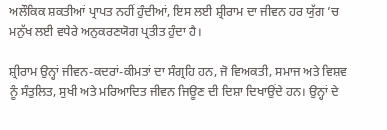ਅਲੌਕਿਕ ਸ਼ਕਤੀਆਂ ਪ੍ਰਾਪਤ ਨਹੀਂ ਹੁੰਦੀਆਂ, ਇਸ ਲਈ ਸ਼੍ਰੀਰਾਮ ਦਾ ਜੀਵਨ ਹਰ ਯੁੱਗ ’ਚ ਮਨੁੱਖ ਲਈ ਵਧੇਰੇ ਅਨੁਕਰਣਯੋਗ ਪ੍ਰਤੀਤ ਹੁੰਦਾ ਹੈ।

ਸ਼੍ਰੀਰਾਮ ਉਨ੍ਹਾਂ ਜੀਵਨ-ਕਦਰਾਂ-ਕੀਮਤਾਂ ਦਾ ਸੰਗ੍ਰਹਿ ਹਨ, ਜੋ ਵਿਅਕਤੀ, ਸਮਾਜ ਅਤੇ ਵਿਸ਼ਵ ਨੂੰ ਸੰਤੁਲਿਤ, ਸੁਖੀ ਅਤੇ ਮਰਿਆਦਿਤ ਜੀਵਨ ਜਿਊਣ ਦੀ ਦਿਸ਼ਾ ਦਿਖਾਉਂਦੇ ਹਨ। ਉਨ੍ਹਾਂ ਦੇ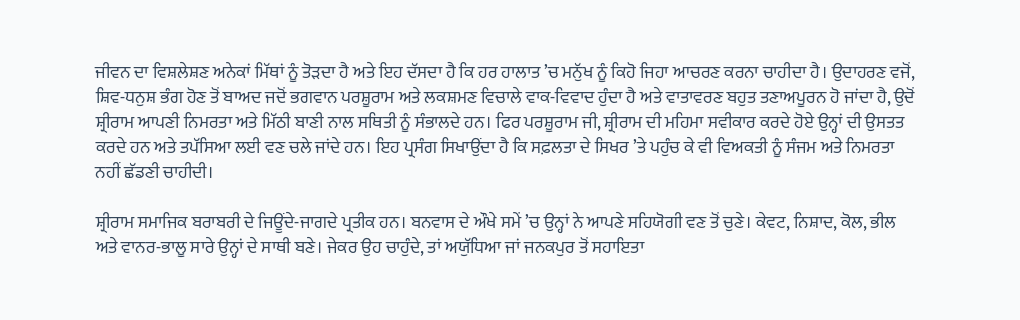ਜੀਵਨ ਦਾ ਵਿਸ਼ਲੇਸ਼ਣ ਅਨੇਕਾਂ ਮਿੱਥਾਂ ਨੂੰ ਤੋੜਦਾ ਹੈ ਅਤੇ ਇਹ ਦੱਸਦਾ ਹੈ ਕਿ ਹਰ ਹਾਲਾਤ ’ਚ ਮਨੁੱਖ ਨੂੰ ਕਿਹੋ ਜਿਹਾ ਆਚਰਣ ਕਰਨਾ ਚਾਹੀਦਾ ਹੈ। ਉਦਾਹਰਣ ਵਜੋਂ, ਸ਼ਿਵ-ਧਨੁਸ਼ ਭੰਗ ਹੋਣ ਤੋਂ ਬਾਅਦ ਜਦੋਂ ਭਗਵਾਨ ਪਰਸ਼ੂਰਾਮ ਅਤੇ ਲਕਸ਼ਮਣ ਵਿਚਾਲੇ ਵਾਕ-ਵਿਵਾਦ ਹੁੰਦਾ ਹੈ ਅਤੇ ਵਾਤਾਵਰਣ ਬਹੁਤ ਤਣਾਅਪੂਰਨ ਹੋ ਜਾਂਦਾ ਹੈ, ਉਦੋਂ ਸ਼੍ਰੀਰਾਮ ਆਪਣੀ ਨਿਮਰਤਾ ਅਤੇ ਮਿੱਠੀ ਬਾਣੀ ਨਾਲ ਸਥਿਤੀ ਨੂੰ ਸੰਭਾਲਦੇ ਹਨ। ਫਿਰ ਪਰਸ਼ੂਰਾਮ ਜੀ, ਸ਼੍ਰੀਰਾਮ ਦੀ ਮਹਿਮਾ ਸਵੀਕਾਰ ਕਰਦੇ ਹੋਏ ਉਨ੍ਹਾਂ ਦੀ ਉਸਤਤ ਕਰਦੇ ਹਨ ਅਤੇ ਤਪੱਸਿਆ ਲਈ ਵਣ ਚਲੇ ਜਾਂਦੇ ਹਨ। ਇਹ ਪ੍ਰਸੰਗ ਸਿਖਾਉਂਦਾ ਹੈ ਕਿ ਸਫ਼ਲਤਾ ਦੇ ਸਿਖਰ ’ਤੇ ਪਹੁੰਚ ਕੇ ਵੀ ਵਿਅਕਤੀ ਨੂੰ ਸੰਜਮ ਅਤੇ ਨਿਮਰਤਾ ਨਹੀਂ ਛੱਡਣੀ ਚਾਹੀਦੀ।

ਸ਼੍ਰੀਰਾਮ ਸਮਾਜਿਕ ਬਰਾਬਰੀ ਦੇ ਜਿਊਂਦੇ-ਜਾਗਦੇ ਪ੍ਰਤੀਕ ਹਨ। ਬਨਵਾਸ ਦੇ ਔਖੇ ਸਮੇਂ ’ਚ ਉਨ੍ਹਾਂ ਨੇ ਆਪਣੇ ਸਹਿਯੋਗੀ ਵਣ ਤੋਂ ਚੁਣੇ। ਕੇਵਟ, ਨਿਸ਼ਾਦ, ਕੋਲ, ਭੀਲ ਅਤੇ ਵਾਨਰ-ਭਾਲੂ ਸਾਰੇ ਉਨ੍ਹਾਂ ਦੇ ਸਾਥੀ ਬਣੇ। ਜੇਕਰ ਉਹ ਚਾਹੁੰਦੇ, ਤਾਂ ਅਯੁੱਧਿਆ ਜਾਂ ਜਨਕਪੁਰ ਤੋਂ ਸਹਾਇਤਾ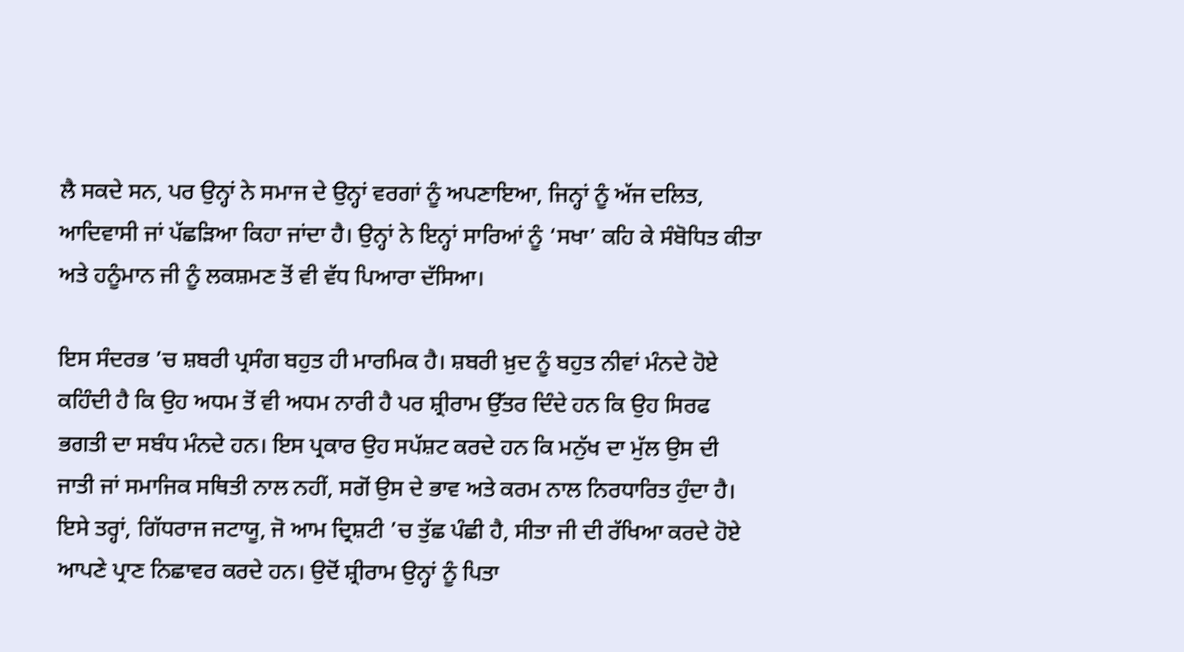ਲੈ ਸਕਦੇ ਸਨ, ਪਰ ਉਨ੍ਹਾਂ ਨੇ ਸਮਾਜ ਦੇ ਉਨ੍ਹਾਂ ਵਰਗਾਂ ਨੂੰ ਅਪਣਾਇਆ, ਜਿਨ੍ਹਾਂ ਨੂੰ ਅੱਜ ਦਲਿਤ, ਆਦਿਵਾਸੀ ਜਾਂ ਪੱਛੜਿਆ ਕਿਹਾ ਜਾਂਦਾ ਹੈ। ਉਨ੍ਹਾਂ ਨੇ ਇਨ੍ਹਾਂ ਸਾਰਿਆਂ ਨੂੰ ‘ਸਖਾ’ ਕਹਿ ਕੇ ਸੰਬੋਧਿਤ ਕੀਤਾ ਅਤੇ ਹਨੂੰਮਾਨ ਜੀ ਨੂੰ ਲਕਸ਼ਮਣ ਤੋਂ ਵੀ ਵੱਧ ਪਿਆਰਾ ਦੱਸਿਆ।

ਇਸ ਸੰਦਰਭ ’ਚ ਸ਼ਬਰੀ ਪ੍ਰਸੰਗ ਬਹੁਤ ਹੀ ਮਾਰਮਿਕ ਹੈ। ਸ਼ਬਰੀ ਖ਼ੁਦ ਨੂੰ ਬਹੁਤ ਨੀਵਾਂ ਮੰਨਦੇ ਹੋਏ ਕਹਿੰਦੀ ਹੈ ਕਿ ਉਹ ਅਧਮ ਤੋਂ ਵੀ ਅਧਮ ਨਾਰੀ ਹੈ ਪਰ ਸ਼੍ਰੀਰਾਮ ਉੱਤਰ ਦਿੰਦੇ ਹਨ ਕਿ ਉਹ ਸਿਰਫ ਭਗਤੀ ਦਾ ਸਬੰਧ ਮੰਨਦੇ ਹਨ। ਇਸ ਪ੍ਰਕਾਰ ਉਹ ਸਪੱਸ਼ਟ ਕਰਦੇ ਹਨ ਕਿ ਮਨੁੱਖ ਦਾ ਮੁੱਲ ਉਸ ਦੀ ਜਾਤੀ ਜਾਂ ਸਮਾਜਿਕ ਸਥਿਤੀ ਨਾਲ ਨਹੀਂ, ਸਗੋਂ ਉਸ ਦੇ ਭਾਵ ਅਤੇ ਕਰਮ ਨਾਲ ਨਿਰਧਾਰਿਤ ਹੁੰਦਾ ਹੈ। ਇਸੇ ਤਰ੍ਹਾਂ, ਗਿੱਧਰਾਜ ਜਟਾਯੂ, ਜੋ ਆਮ ਦ੍ਰਿਸ਼ਟੀ ’ਚ ਤੁੱਛ ਪੰਛੀ ਹੈ, ਸੀਤਾ ਜੀ ਦੀ ਰੱਖਿਆ ਕਰਦੇ ਹੋਏ ਆਪਣੇ ਪ੍ਰਾਣ ਨਿਛਾਵਰ ਕਰਦੇ ਹਨ। ਉਦੋਂ ਸ਼੍ਰੀਰਾਮ ਉਨ੍ਹਾਂ ਨੂੰ ਪਿਤਾ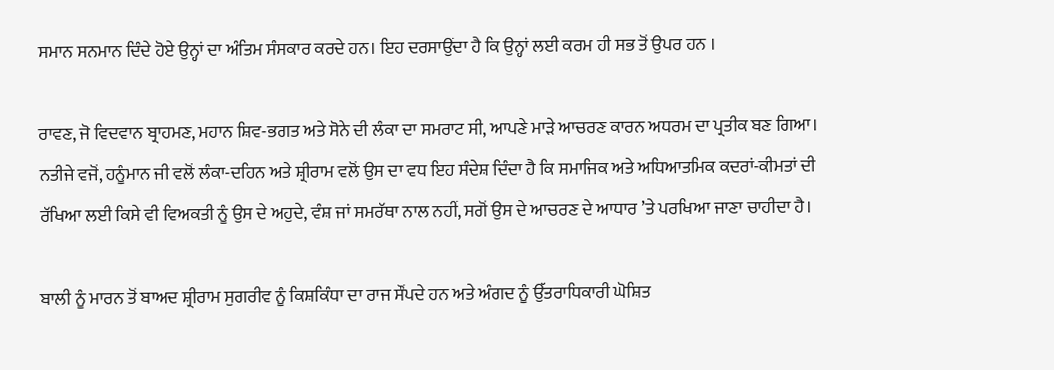ਸਮਾਨ ਸਨਮਾਨ ਦਿੰਦੇ ਹੋਏ ਉਨ੍ਹਾਂ ਦਾ ਅੰਤਿਮ ਸੰਸਕਾਰ ਕਰਦੇ ਹਨ। ਇਹ ਦਰਸਾਉਂਦਾ ਹੈ ਕਿ ਉਨ੍ਹਾਂ ਲਈ ਕਰਮ ਹੀ ਸਭ ਤੋਂ ਉਪਰ ਹਨ ।

ਰਾਵਣ, ਜੋ ਵਿਦਵਾਨ ਬ੍ਰਾਹਮਣ, ਮਹਾਨ ਸ਼ਿਵ-ਭਗਤ ਅਤੇ ਸੋਨੇ ਦੀ ਲੰਕਾ ਦਾ ਸਮਰਾਟ ਸੀ, ਆਪਣੇ ਮਾੜੇ ਆਚਰਣ ਕਾਰਨ ਅਧਰਮ ਦਾ ਪ੍ਰਤੀਕ ਬਣ ਗਿਆ। ਨਤੀਜੇ ਵਜੋਂ, ਹਨੂੰਮਾਨ ਜੀ ਵਲੋਂ ਲੰਕਾ-ਦਹਿਨ ਅਤੇ ਸ਼੍ਰੀਰਾਮ ਵਲੋਂ ਉਸ ਦਾ ਵਧ ਇਹ ਸੰਦੇਸ਼ ਦਿੰਦਾ ਹੈ ਕਿ ਸਮਾਜਿਕ ਅਤੇ ਅਧਿਆਤਮਿਕ ਕਦਰਾਂ-ਕੀਮਤਾਂ ਦੀ ਰੱਖਿਆ ਲਈ ਕਿਸੇ ਵੀ ਵਿਅਕਤੀ ਨੂੰ ਉਸ ਦੇ ਅਹੁਦੇ, ਵੰਸ਼ ਜਾਂ ਸਮਰੱਥਾ ਨਾਲ ਨਹੀਂ, ਸਗੋਂ ਉਸ ਦੇ ਆਚਰਣ ਦੇ ਆਧਾਰ ’ਤੇ ਪਰਖਿਆ ਜਾਣਾ ਚਾਹੀਦਾ ਹੈ।

ਬਾਲੀ ਨੂੰ ਮਾਰਨ ਤੋਂ ਬਾਅਦ ਸ਼੍ਰੀਰਾਮ ਸੁਗਰੀਵ ਨੂੰ ਕਿਸ਼ਕਿੰਧਾ ਦਾ ਰਾਜ ਸੌਂਪਦੇ ਹਨ ਅਤੇ ਅੰਗਦ ਨੂੰ ਉੱਤਰਾਧਿਕਾਰੀ ਘੋਸ਼ਿਤ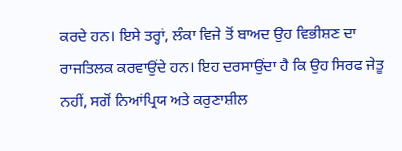ਕਰਦੇ ਹਨ। ਇਸੇ ਤਰ੍ਹਾਂ, ਲੰਕਾ ਵਿਜੇ ਤੋਂ ਬਾਅਦ ਉਹ ਵਿਭੀਸ਼ਣ ਦਾ ਰਾਜਤਿਲਕ ਕਰਵਾਉਂਦੇ ਹਨ। ਇਹ ਦਰਸਾਉਂਦਾ ਹੈ ਕਿ ਉਹ ਸਿਰਫ ਜੇਤੂ ਨਹੀਂ, ਸਗੋਂ ਨਿਆਂਪ੍ਰਿਯ ਅਤੇ ਕਰੁਣਾਸ਼ੀਲ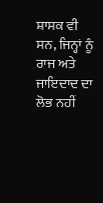ਸ਼ਾਸਕ ਵੀ ਸਨ, ਜਿਨ੍ਹਾਂ ਨੂੰ ਰਾਜ ਅਤੇ ਜਾਇਦਾਦ ਦਾ ਲੋਭ ਨਹੀਂ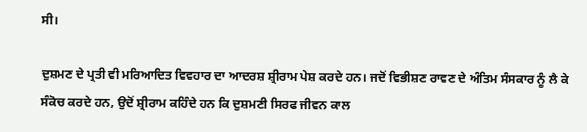ਸੀ।

ਦੁਸ਼ਮਣ ਦੇ ਪ੍ਰਤੀ ਵੀ ਮਰਿਆਦਿਤ ਵਿਵਹਾਰ ਦਾ ਆਦਰਸ਼ ਸ਼੍ਰੀਰਾਮ ਪੇਸ਼ ਕਰਦੇ ਹਨ। ਜਦੋਂ ਵਿਭੀਸ਼ਣ ਰਾਵਣ ਦੇ ਅੰਤਿਮ ਸੰਸਕਾਰ ਨੂੰ ਲੈ ਕੇ ਸੰਕੋਚ ਕਰਦੇ ਹਨ, ਉਦੋਂ ਸ਼੍ਰੀਰਾਮ ਕਹਿੰਦੇ ਹਨ ਕਿ ਦੁਸ਼ਮਣੀ ਸਿਰਫ ਜੀਵਨ ਕਾਲ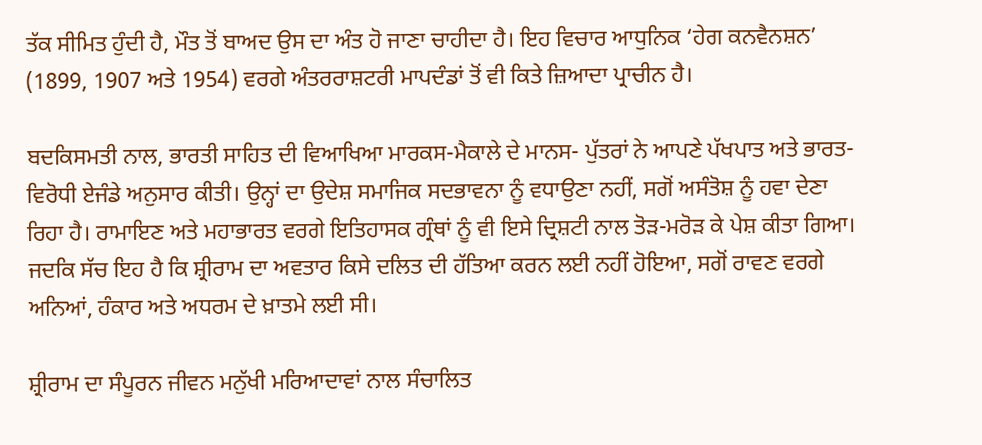ਤੱਕ ਸੀਮਿਤ ਹੁੰਦੀ ਹੈ, ਮੌਤ ਤੋਂ ਬਾਅਦ ਉਸ ਦਾ ਅੰਤ ਹੋ ਜਾਣਾ ਚਾਹੀਦਾ ਹੈ। ਇਹ ਵਿਚਾਰ ਆਧੁਨਿਕ ‘ਹੇਗ ਕਨਵੈਨਸ਼ਨ’ (1899, 1907 ਅਤੇ 1954) ਵਰਗੇ ਅੰਤਰਰਾਸ਼ਟਰੀ ਮਾਪਦੰਡਾਂ ਤੋਂ ਵੀ ਕਿਤੇ ਜ਼ਿਆਦਾ ਪ੍ਰਾਚੀਨ ਹੈ।

ਬਦਕਿਸਮਤੀ ਨਾਲ, ਭਾਰਤੀ ਸਾਹਿਤ ਦੀ ਵਿਆਖਿਆ ਮਾਰਕਸ-ਮੈਕਾਲੇ ਦੇ ਮਾਨਸ- ਪੁੱਤਰਾਂ ਨੇ ਆਪਣੇ ਪੱਖਪਾਤ ਅਤੇ ਭਾਰਤ-ਵਿਰੋਧੀ ਏਜੰਡੇ ਅਨੁਸਾਰ ਕੀਤੀ। ਉਨ੍ਹਾਂ ਦਾ ਉਦੇਸ਼ ਸਮਾਜਿਕ ਸਦਭਾਵਨਾ ਨੂੰ ਵਧਾਉਣਾ ਨਹੀਂ, ਸਗੋਂ ਅਸੰਤੋਸ਼ ਨੂੰ ਹਵਾ ਦੇਣਾ ਰਿਹਾ ਹੈ। ਰਾਮਾਇਣ ਅਤੇ ਮਹਾਭਾਰਤ ਵਰਗੇ ਇਤਿਹਾਸਕ ਗ੍ਰੰਥਾਂ ਨੂੰ ਵੀ ਇਸੇ ਦ੍ਰਿਸ਼ਟੀ ਨਾਲ ਤੋੜ-ਮਰੋੜ ਕੇ ਪੇਸ਼ ਕੀਤਾ ਗਿਆ। ਜਦਕਿ ਸੱਚ ਇਹ ਹੈ ਕਿ ਸ਼੍ਰੀਰਾਮ ਦਾ ਅਵਤਾਰ ਕਿਸੇ ਦਲਿਤ ਦੀ ਹੱਤਿਆ ਕਰਨ ਲਈ ਨਹੀਂ ਹੋਇਆ, ਸਗੋਂ ਰਾਵਣ ਵਰਗੇ ਅਨਿਆਂ, ਹੰਕਾਰ ਅਤੇ ਅਧਰਮ ਦੇ ਖ਼ਾਤਮੇ ਲਈ ਸੀ।

ਸ਼੍ਰੀਰਾਮ ਦਾ ਸੰਪੂਰਨ ਜੀਵਨ ਮਨੁੱਖੀ ਮਰਿਆਦਾਵਾਂ ਨਾਲ ਸੰਚਾਲਿਤ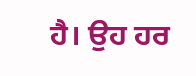ਹੈ। ਉਹ ਹਰ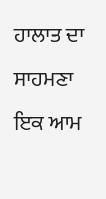ਹਾਲਾਤ ਦਾ ਸਾਹਮਣਾ ਇਕ ਆਮ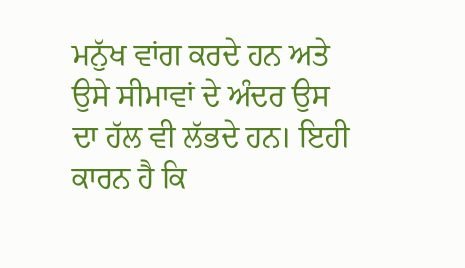ਮਨੁੱਖ ਵਾਂਗ ਕਰਦੇ ਹਨ ਅਤੇ ਉਸੇ ਸੀਮਾਵਾਂ ਦੇ ਅੰਦਰ ਉਸ ਦਾ ਹੱਲ ਵੀ ਲੱਭਦੇ ਹਨ। ਇਹੀ ਕਾਰਨ ਹੈ ਕਿ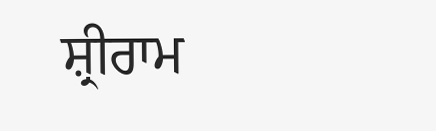ਸ਼੍ਰੀਰਾਮ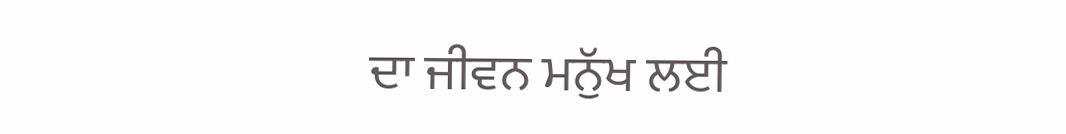ਦਾ ਜੀਵਨ ਮਨੁੱਖ ਲਈ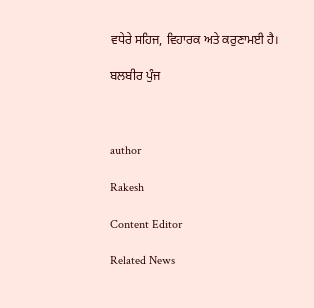ਵਧੇਰੇ ਸਹਿਜ, ਵਿਹਾਰਕ ਅਤੇ ਕਰੁਣਾਮਈ ਹੈ।

ਬਲਬੀਰ ਪੁੰਜ



author

Rakesh

Content Editor

Related News